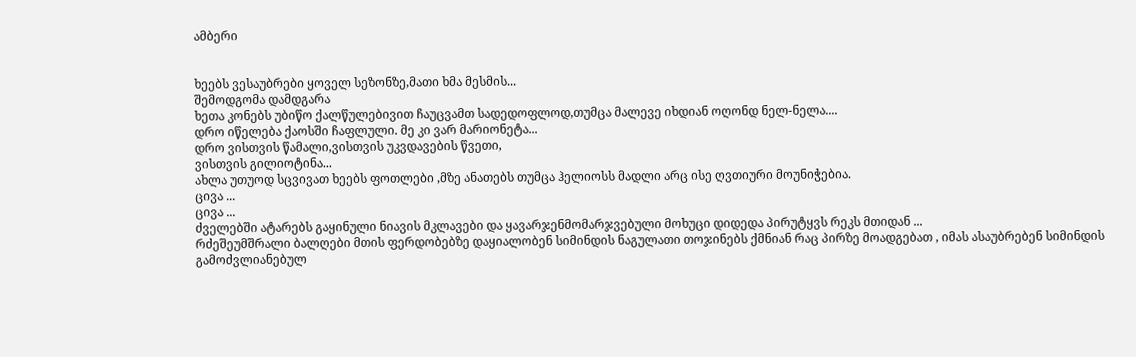ამბერი


ხეებს ვესაუბრები ყოველ სეზონზე,მათი ხმა მესმის...
შემოდგომა დამდგარა
ხეთა კონებს უბიწო ქალწულებივით ჩაუცვამთ სადედოფლოდ,თუმცა მალევე იხდიან ოღონდ ნელ-ნელა....
დრო იწელება ქაოსში ჩაფლული. მე კი ვარ მარიონეტა...
დრო ვისთვის წამალი,ვისთვის უკვდავების წვეთი,
ვისთვის გილიოტინა...
ახლა უთუოდ სცვივათ ხეებს ფოთლები ,მზე ანათებს თუმცა ჰელიოსს მადლი არც ისე ღვთიური მოუნიჭებია.
ცივა ...
ცივა ...
ძველებში ატარებს გაყინული ნიავის მკლავები და ყავარჯენმომარჯვებული მოხუცი დიდედა პირუტყვს რეკს მთიდან ...
რძეშეუმშრალი ბალღები მთის ფერდობებზე დაყიალობენ სიმინდის ნაგულათი თოჯინებს ქმნიან რაც პირზე მოადგებათ , იმას ასაუბრებენ სიმინდის გამოძვლიანებულ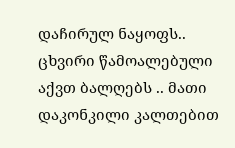დაჩირულ ნაყოფს..
ცხვირი წამოალებული აქვთ ბალღებს .. მათი დაკონკილი კალთებით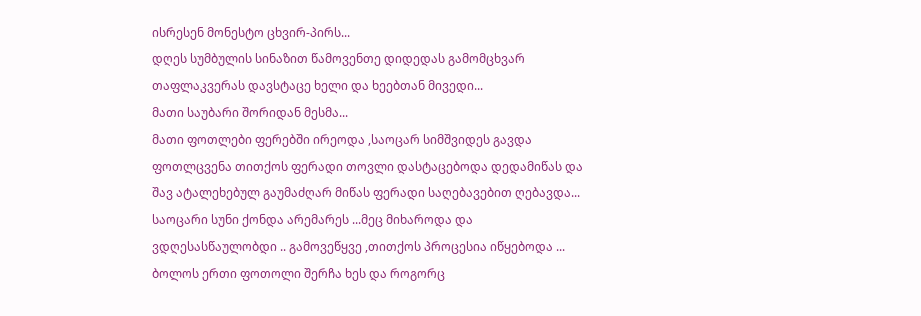ისრესენ მონესტო ცხვირ-პირს...
დღეს სუმბულის სინაზით წამოვენთე დიდედას გამომცხვარ თაფლაკვერას დავსტაცე ხელი და ხეებთან მივედი...
მათი საუბარი შორიდან მესმა...
მათი ფოთლები ფერებში ირეოდა ,საოცარ სიმშვიდეს გავდა ფოთლცვენა თითქოს ფერადი თოვლი დასტაცებოდა დედამიწას და შავ ატალეხებულ გაუმაძღარ მიწას ფერადი საღებავებით ღებავდა...
საოცარი სუნი ქონდა არემარეს ...მეც მიხაროდა და ვდღესასწაულობდი .. გამოვეწყვე ,თითქოს პროცესია იწყებოდა ...
ბოლოს ერთი ფოთოლი შერჩა ხეს და როგორც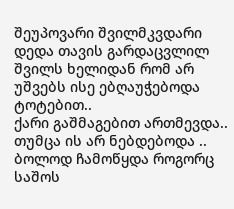შეუპოვარი შვილმკვდარი დედა თავის გარდაცვლილ შვილს ხელიდან რომ არ უშვებს ისე ებღაუჭებოდა ტოტებით..
ქარი გაშმაგებით ართმევდა..
თუმცა ის არ ნებდებოდა ..
ბოლოდ ჩამოწყდა როგორც საშოს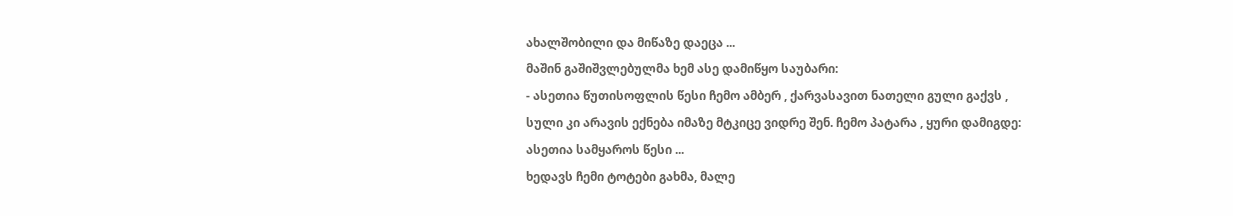ახალშობილი და მიწაზე დაეცა ...
მაშინ გაშიშვლებულმა ხემ ასე დამიწყო საუბარი:
- ასეთია წუთისოფლის წესი ჩემო ამბერ , ქარვასავით ნათელი გული გაქვს , სული კი არავის ექნება იმაზე მტკიცე ვიდრე შენ. ჩემო პატარა , ყური დამიგდე:
ასეთია სამყაროს წესი ...
ხედავს ჩემი ტოტები გახმა, მალე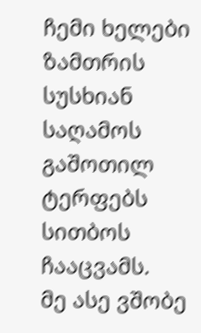ჩემი ხელები ზამთრის სუსხიან საღამოს გაშოთილ ტერფებს სითბოს ჩააცვამს.
მე ასე ვშობე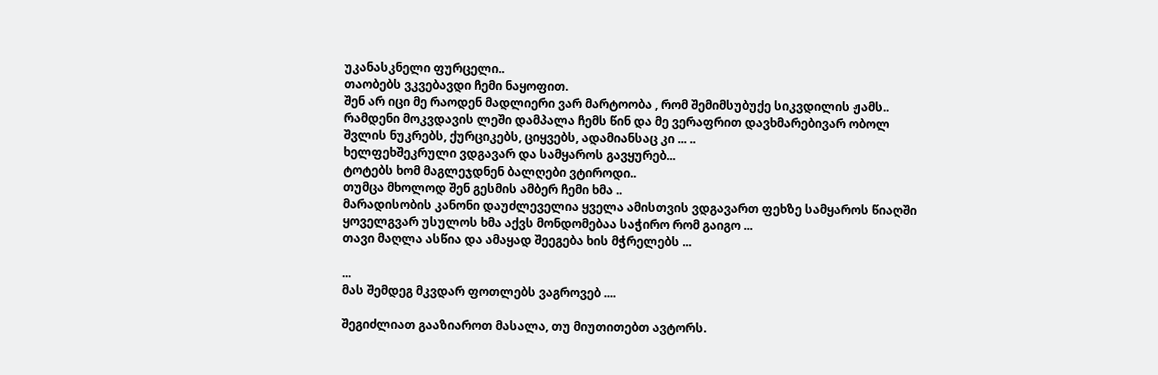უკანასკნელი ფურცელი..
თაობებს ვკვებავდი ჩემი ნაყოფით.
შენ არ იცი მე რაოდენ მადლიერი ვარ მარტოობა , რომ შემიმსუბუქე სიკვდილის ჟამს..
რამდენი მოკვდავის ლეში დამპალა ჩემს წინ და მე ვერაფრით დავხმარებივარ ობოლ შვლის ნუკრებს, ქურციკებს, ციყვებს, ადამიანსაც კი ... ..
ხელფეხშეკრული ვდგავარ და სამყაროს გავყურებ...
ტოტებს ხომ მაგლეჯდნენ ბალღები ვტიროდი..
თუმცა მხოლოდ შენ გესმის ამბერ ჩემი ხმა ..
მარადისობის კანონი დაუძლეველია ყველა ამისთვის ვდგავართ ფეხზე სამყაროს წიაღში ყოველგვარ უსულოს ხმა აქვს მონდომებაა საჭირო რომ გაიგო ...
თავი მაღლა ასწია და ამაყად შეეგება ხის მჭრელებს ...

...
მას შემდეგ მკვდარ ფოთლებს ვაგროვებ ....

შეგიძლიათ გააზიაროთ მასალა, თუ მიუთითებთ ავტორს.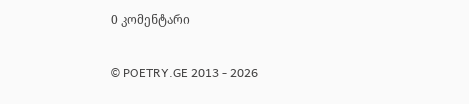0 კომენტარი

© POETRY.GE 2013 - 2026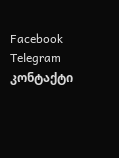Facebook Telegram კონტაქტი